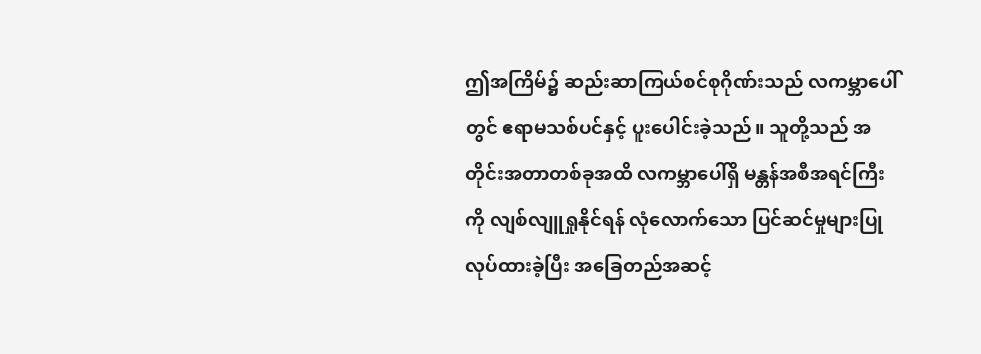ဤအကြိမ်၌ ဆည်းဆာကြယ်စင်စုဂိုဏ်းသည် လကမ္ဘာပေါ်တွင် ဧရာမသစ်ပင်နှင့် ပူးပေါင်းခဲ့သည်။ သူတို့သည် အတိုင်းအတာတစ်ခုအထိ လကမ္ဘာပေါ်ရှိ မန္တန်အစီအရင်ကြီးကို လျစ်လျူရှုနိုင်ရန် လုံလောက်သော ပြင်ဆင်မှုများပြုလုပ်ထားခဲ့ပြီး အခြေတည်အဆင့်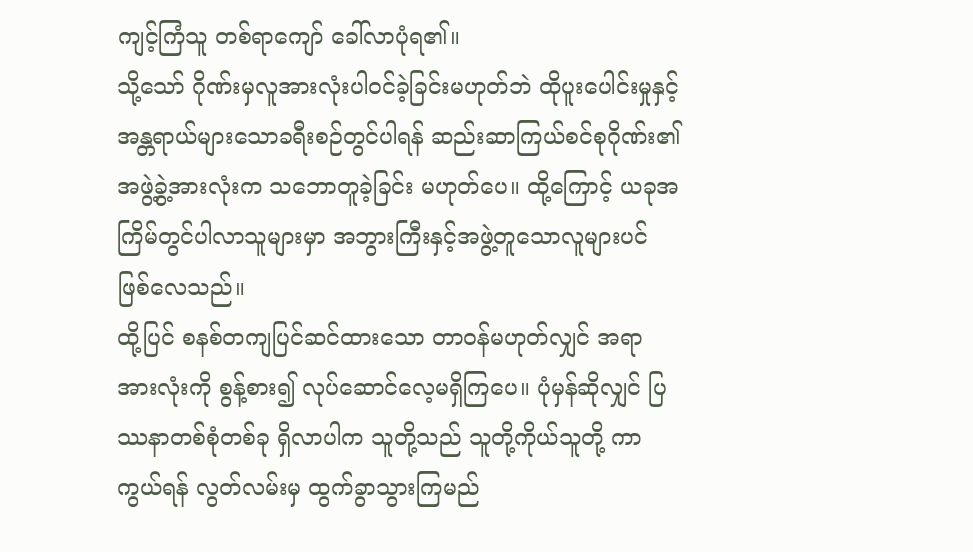ကျင့်ကြံသူ တစ်ရာကျော် ခေါ်လာပုံရ၏။
သို့သော် ဂိုဏ်းမှလူအားလုံးပါဝင်ခဲ့ခြင်းမဟုတ်ဘဲ ထိုပူးပေါင်းမှုနှင့် အန္တရာယ်များသောခရီးစဉ်တွင်ပါရန် ဆည်းဆာကြယ်စင်စုဂိုဏ်း၏ အဖွဲ့ခွဲ့အားလုံးက သဘောတူခဲ့ခြင်း မဟုတ်ပေ။ ထို့ကြောင့် ယခုအကြိမ်တွင်ပါလာသူများမှာ အဘွားကြီးနှင့်အဖွဲ့တူသောလူများပင် ဖြစ်လေသည်။
ထို့ပြင် စနစ်တကျပြင်ဆင်ထားသော တာဝန်မဟုတ်လျှင် အရာအားလုံးကို စွန့်စား၍ လုပ်ဆောင်လေ့မရှိကြပေ။ ပုံမှန်ဆိုလျှင် ပြဿနာတစ်စုံတစ်ခု ရှိလာပါက သူတို့သည် သူတို့ကိုယ်သူတို့ ကာကွယ်ရန် လွတ်လမ်းမှ ထွက်ခွာသွားကြမည်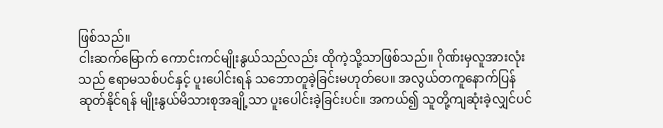ဖြစ်သည်။
ငါးဆက်မြောက် ကောင်းကင်မျိုးနွယ်သည်လည်း ထိုကဲ့သို့သာဖြစ်သည်။ ဂိုဏ်းမှလူအားလုံးသည် ဧရာမသစ်ပင်နှင့် ပူးပေါင်းရန် သဘောတူခဲ့ခြင်းမဟုတ်ပေ။ အလွယ်တကူနောက်ပြန်ဆုတ်နိုင်ရန် မျိုးနွယ်မိသားစုအချို့သာ ပူးပေါင်းခဲ့ခြင်းပင်။ အကယ်၍ သူတို့ကျဆုံးခဲ့လျှင်ပင်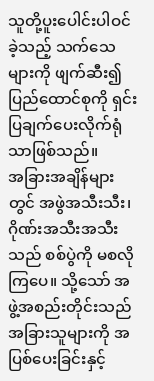သူတို့ပူးပေါင်းပါဝင်ခဲ့သည့် သက်သေများကို ဖျက်ဆီး၍ ပြည်ထောင်စုကို ရှင်းပြချက်ပေးလိုက်ရုံသာဖြစ်သည်။
အခြားအချိန်များတွင် အဖွဲအသီးသီး၊ ဂိုဏ်းအသီးအသီးသည် စစ်ပွဲကို မစလိုကြပေ။ သို့သော် အဖွဲ့အစည်းတိုင်းသည် အခြားသူများကို အပြစ်ပေးခြင်းနှင့်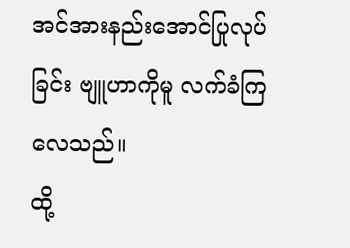အင်အားနည်းအောင်ပြုလုပ်ခြင်း ဗျူဟာကိုမူ လက်ခံကြလေသည်။
ထို့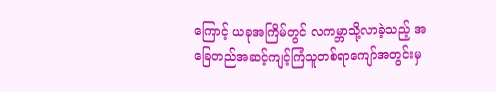ကြောင့် ယခုအကြိမ်တွင် လကမ္ဘာသို့လာခဲ့သည့် အခြေတည်အဆင့်ကျင့်ကြံသူတစ်ရာကျော်အတွင်းမှ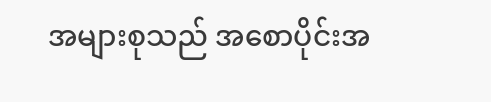အများစုသည် အစောပိုင်းအ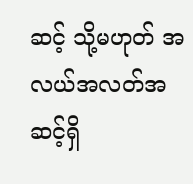ဆင့် သို့မဟုတ် အလယ်အလတ်အဆင့်ရှိ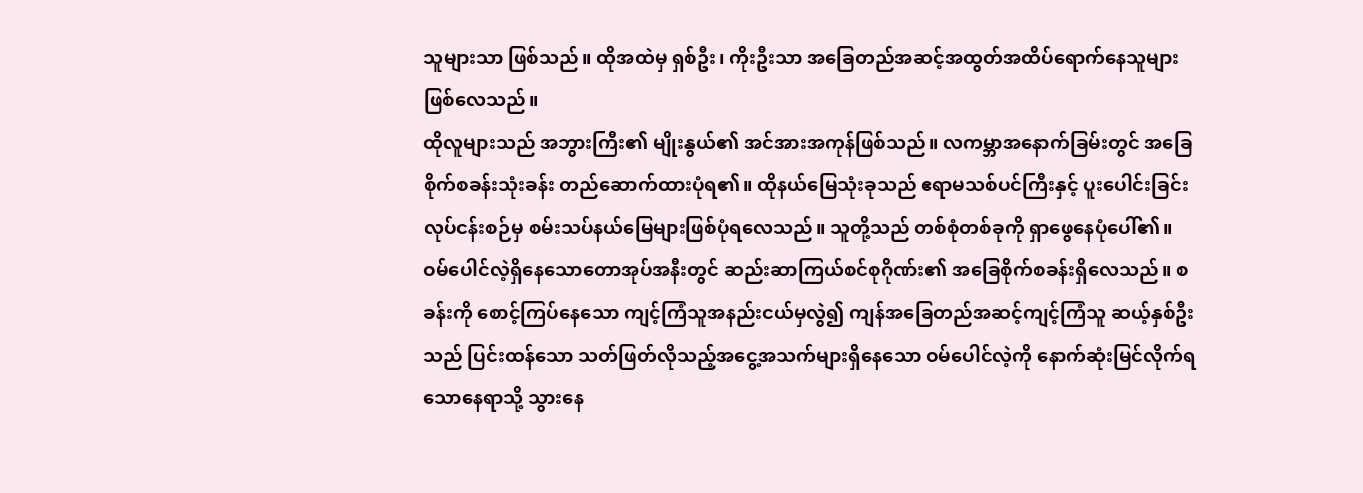သူများသာ ဖြစ်သည်။ ထိုအထဲမှ ရှစ်ဦး၊ ကိုးဦးသာ အခြေတည်အဆင့်အထွတ်အထိပ်ရောက်နေသူများ ဖြစ်လေသည်။
ထိုလူများသည် အဘွားကြီး၏ မျိုးနွယ်၏ အင်အားအကုန်ဖြစ်သည်။ လကမ္ဘာအနောက်ခြမ်းတွင် အခြေစိုက်စခန်းသုံးခန်း တည်ဆောက်ထားပုံရ၏။ ထိုနယ်မြေသုံးခုသည် ဧရာမသစ်ပင်ကြီးနှင့် ပူးပေါင်းခြင်း လုပ်ငန်းစဉ်မှ စမ်းသပ်နယ်မြေများဖြစ်ပုံရလေသည်။ သူတို့သည် တစ်စုံတစ်ခုကို ရှာဖွေနေပုံပေါ်၏။
ဝမ်ပေါင်လဲ့ရှိနေသောတောအုပ်အနီးတွင် ဆည်းဆာကြယ်စင်စုဂိုဏ်း၏ အခြေစိုက်စခန်းရှိလေသည်။ စခန်းကို စောင့်ကြပ်နေသော ကျင့်ကြံသူအနည်းငယ်မှလွဲ၍ ကျန်အခြေတည်အဆင့်ကျင့်ကြံသူ ဆယ့်နှစ်ဦးသည် ပြင်းထန်သော သတ်ဖြတ်လိုသည့်အငွေ့အသက်များရှိနေသော ဝမ်ပေါင်လဲ့ကို နောက်ဆုံးမြင်လိုက်ရသောနေရာသို့ သွားနေ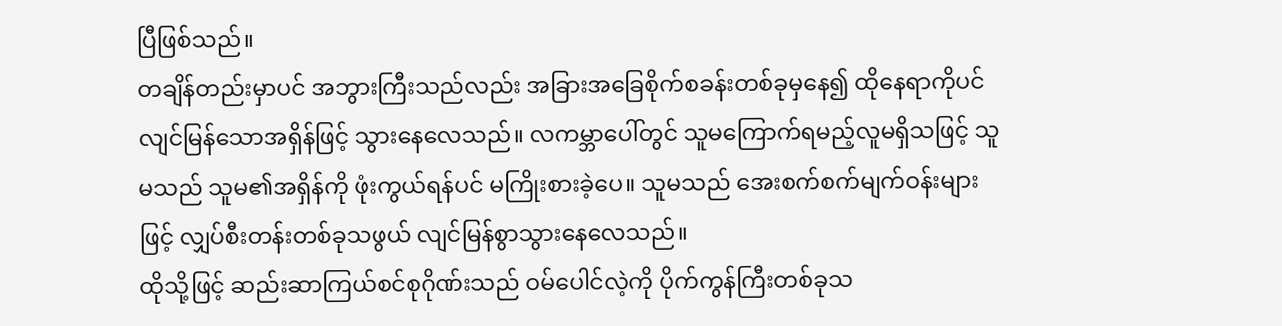ပြီဖြစ်သည်။
တချိန်တည်းမှာပင် အဘွားကြီးသည်လည်း အခြားအခြေစိုက်စခန်းတစ်ခုမှနေ၍ ထိုနေရာကိုပင် လျင်မြန်သောအရှိန်ဖြင့် သွားနေလေသည်။ လကမ္ဘာပေါ်တွင် သူမကြောက်ရမည့်လူမရှိသဖြင့် သူမသည် သူမ၏အရှိန်ကို ဖုံးကွယ်ရန်ပင် မကြိုးစားခဲ့ပေ။ သူမသည် အေးစက်စက်မျက်ဝန်းများဖြင့် လျှပ်စီးတန်းတစ်ခုသဖွယ် လျင်မြန်စွာသွားနေလေသည်။
ထိုသို့ဖြင့် ဆည်းဆာကြယ်စင်စုဂိုဏ်းသည် ဝမ်ပေါင်လဲ့ကို ပိုက်ကွန်ကြီးတစ်ခုသ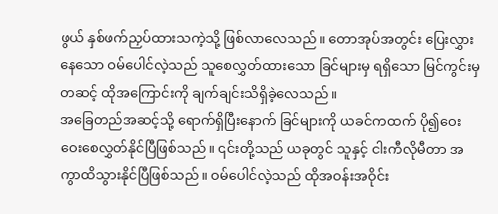ဖွယ် နှစ်ဖက်ညှပ်ထားသကဲ့သို့ ဖြစ်လာလေသည်။ တောအုပ်အတွင်း ပြေးလွှားနေသော ဝမ်ပေါင်လဲ့သည် သူစေလွှတ်ထားသော ခြင်များမှ ရရှိသော မြင်ကွင်းမှတဆင့် ထိုအကြောင်းကို ချက်ချင်းသိရှိခဲ့လေသည်။
အခြေတည်အဆင့်သို့ ရောက်ရှိပြီးနောက် ခြင်များကို ယခင်ကထက် ပို၍ဝေးဝေးစေလွှတ်နိုင်ပြီဖြစ်သည်။ ၎င်းတို့သည် ယခုတွင် သူနှင့် ငါးကီလိုမီတာ အကွာထိသွားနိုင်ပြီဖြစ်သည်။ ဝမ်ပေါင်လဲ့သည် ထိုအဝန်းအဝိုင်း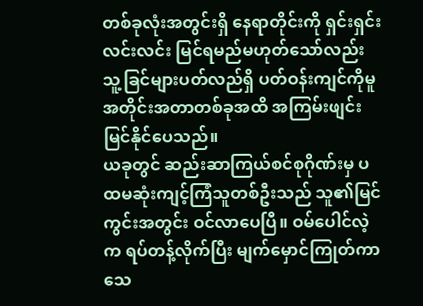တစ်ခုလုံးအတွင်းရှိ နေရာတိုင်းကို ရှင်းရှင်းလင်းလင်း မြင်ရမည်မဟုတ်သော်လည်း သူ့ခြင်များပတ်လည်ရှိ ပတ်ဝန်းကျင်ကိုမူ အတိုင်းအတာတစ်ခုအထိ အကြမ်းဖျင်းမြင်နိုင်ပေသည်။
ယခုတွင် ဆည်းဆာကြယ်စင်စုဂိုဏ်းမှ ပထမဆုံးကျင့်ကြံသူတစ်ဦးသည် သူ၏မြင်ကွင်းအတွင်း ဝင်လာပေပြီ။ ဝမ်ပေါင်လဲ့က ရပ်တန့်လိုက်ပြီး မျက်မှောင်ကြုတ်ကာ သေ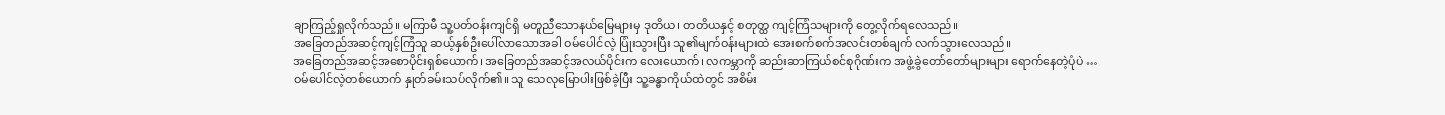ချာကြည့်ရှုလိုက်သည်။ မကြာမီ သူ့ပတ်ဝန်းကျင်ရှိ မတူညီသောနယ်မြေများမှ ဒုတိယ၊ တတိယနှင့် စတုတ္ထ ကျင့်ကြံသများကို တွေ့လိုက်ရလေသည်။
အခြေတည်အဆင့်ကျင့်ကြံသူ ဆယ့်နှစ်ဦးပေါ်လာသောအခါ ဝမ်ပေါင်လဲ့ ပြုံးသွားပြီး သူ၏မျက်ဝန်းများထဲ အေးစက်စက်အလင်းတစ်ချက် လက်သွားလေသည်။
အခြေတည်အဆင့်အစောပိုင်းရှစ်ယောက်၊ အခြေတည်အဆင့်အလယ်ပိုင်းက လေးယောက်၊ လကမ္ဘာကို ဆည်းဆာကြယ်စင်စုဂိုဏ်းက အဖွဲ့ခွဲတော်တော်များများ ရောက်နေတဲ့ပုံပဲ …
ဝမ်ပေါင်လဲ့တစ်ယောက် နှုတ်ခမ်းသပ်လိုက်၏။ သူ သေလုမြောပါးဖြစ်ခဲ့ပြီး သူ့ခန္ဓာကိုယ်ထဲတွင် အစိမ်း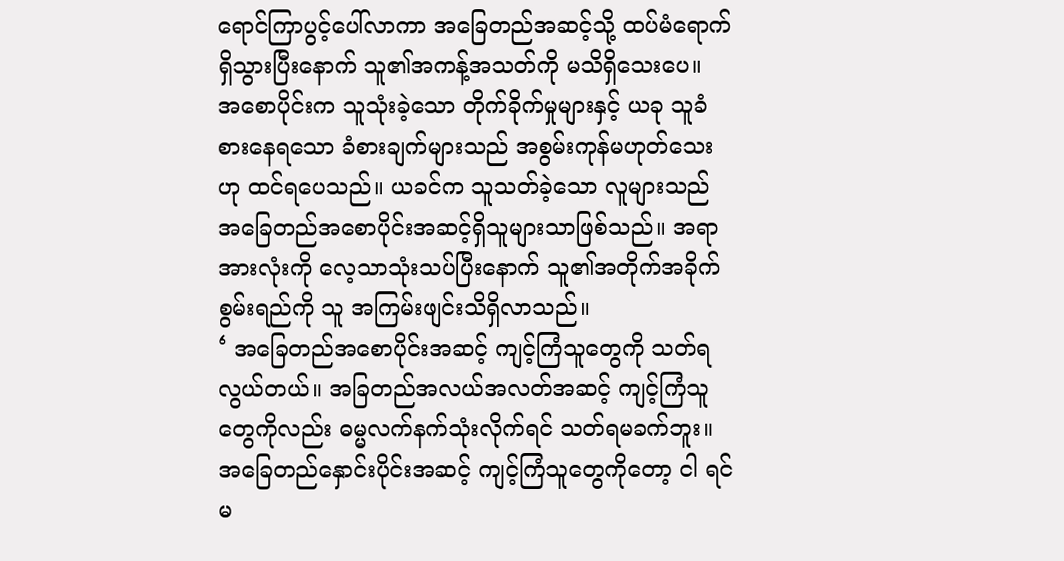ရောင်ကြာပွင့်ပေါ်လာကာ အခြေတည်အဆင့်သို့ ထပ်မံရောက်ရှိသွားပြီးနောက် သူ၏အကန့်အသတ်ကို မသိရှိသေးပေ။
အစောပိုင်းက သူသုံးခဲ့သော တိုက်ခိုက်မှုများနှင့် ယခု သူခံစားနေရသော ခံစားချက်များသည် အစွမ်းကုန်မဟုတ်သေးဟု ထင်ရပေသည်။ ယခင်က သူသတ်ခဲ့သော လူများသည် အခြေတည်အစောပိုင်းအဆင့်ရှိသူများသာဖြစ်သည်။ အရာအားလုံးကို လေ့သာသုံးသပ်ပြီးနောက် သူ၏အတိုက်အခိုက်စွမ်းရည်ကို သူ အကြမ်းဖျင်းသိရှိလာသည်။
‘ အခြေတည်အစောပိုင်းအဆင့် ကျင့်ကြံသူတွေကို သတ်ရလွယ်တယ်။ အခြတည်အလယ်အလတ်အဆင့် ကျင့်ကြံသူတွေကိုလည်း ဓမ္မလက်နက်သုံးလိုက်ရင် သတ်ရမခက်ဘူး။ အခြေတည်နှောင်းပိုင်းအဆင့် ကျင့်ကြံသူတွေကိုတော့ ငါ ရင်မ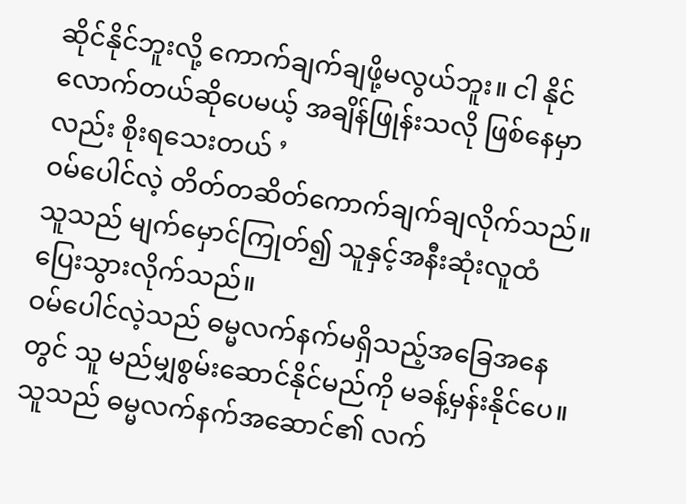ဆိုင်နိုင်ဘူးလို့ ကောက်ချက်ချဖို့မလွယ်ဘူး။ ငါ နိုင်လောက်တယ်ဆိုပေမယ့် အချိန်ဖြုန်းသလို ဖြစ်နေမှာလည်း စိုးရသေးတယ် ’
ဝမ်ပေါင်လဲ့ တိတ်တဆိတ်ကောက်ချက်ချလိုက်သည်။ သူသည် မျက်မှောင်ကြုတ်၍ သူနှင့်အနီးဆုံးလူထံ ပြေးသွားလိုက်သည်။
ဝမ်ပေါင်လဲ့သည် ဓမ္မလက်နက်မရှိသည့်အခြေအနေတွင် သူ မည်မျှစွမ်းဆောင်နိုင်မည်ကို မခန့်မှန်းနိုင်ပေ။ သူသည် ဓမ္မလက်နက်အဆောင်၏ လက်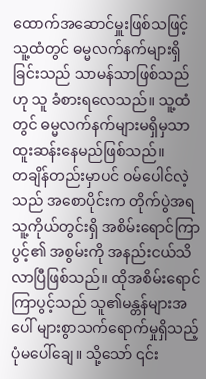ထောက်အဆောင်မှူးဖြစ်သဖြင့် သူ့ထံတွင် ဓမ္မလက်နက်များရှိခြင်းသည် သာမန်သာဖြစ်သည်ဟု သူ ခံစားရလေသည်။ သူ့ထံတွင် ဓမ္မလက်နက်များမရှိမှသာ ထူးဆန်းနေမည်ဖြစ်သည်။
တချိန်တည်းမှာပင် ဝမ်ပေါင်လဲ့သည် အစောပိုင်းက တိုက်ပွဲအရ သူ့ကိုယ်တွင်းရှိ အစိမ်းရောင်ကြာပွင့်၏ အစွမ်းကို အနည်းငယ်သိလာပြီဖြစ်သည်။ ထိုအစိမ်းရောင်ကြာပွင့်သည် သူ၏မန္တန်များအပေါ် များစွာသက်ရောက်မှုရှိသည့်ပုံမပေါ်ချေ။ သို့သော် ၎င်း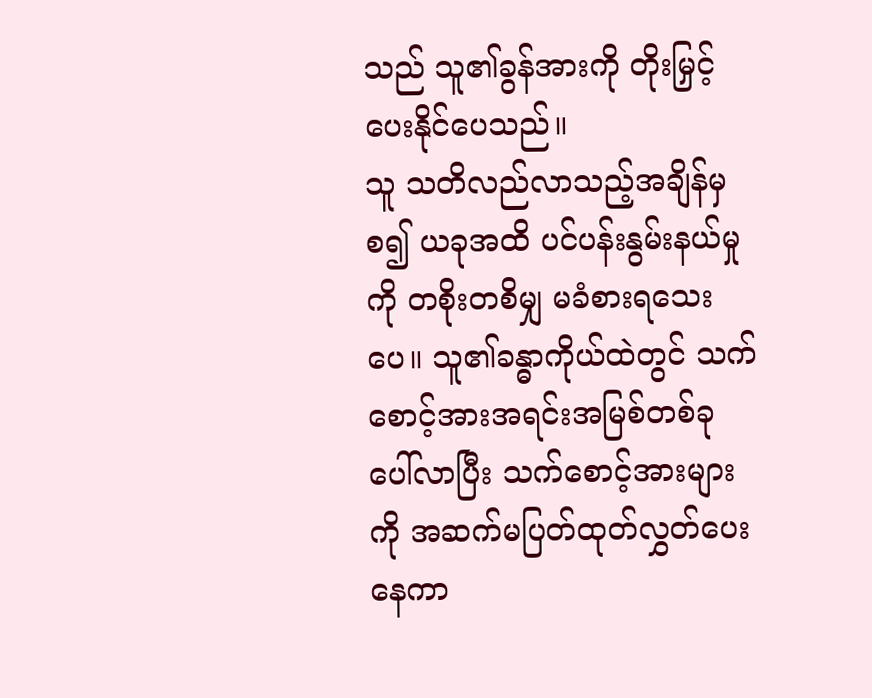သည် သူ၏ခွန်အားကို တိုးမြှင့်ပေးနိုင်ပေသည်။
သူ သတိလည်လာသည့်အချိန်မှစ၍ ယခုအထိ ပင်ပန်းနွမ်းနယ်မှုကို တစိုးတစိမျှ မခံစားရသေးပေ။ သူ၏ခန္ဓာကိုယ်ထဲတွင် သက်စောင့်အားအရင်းအမြစ်တစ်ခု ပေါ်လာပြီး သက်စောင့်အားများကို အဆက်မပြတ်ထုတ်လွှတ်ပေးနေကာ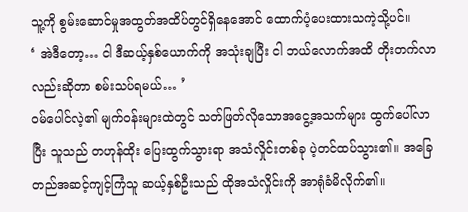သူ့ကို စွမ်းဆောင်မှုအထွတ်အထိပ်တွင်ရှိနေအောင် ထောက်ပံ့ပေးထားသကဲ့သို့ပင်။
‘ အဲဒီတော့… ငါ ဒီဆယ့်နှစ်ယောက်ကို အသုံးချပြီး ငါ ဘယ်လောက်အထိ တိုးတက်လာလည်းဆိုတာ စမ်းသပ်ရမယ်… ’
ဝမ်ပေါင်လဲ့၏ မျက်ဝန်းများထဲတွင် သတ်ဖြတ်လိုသောအငွေ့အသက်များ ထွက်ပေါ်လာပြီး သူသည် တဟုန်ထိုး ပြေးထွက်သွားရာ အသံလှိုင်းတစ်ခု ပဲ့တင်ထပ်သွား၏။ အခြေတည်အဆင့်ကျင့်ကြံသူ ဆယ့်နှစ်ဦးသည် ထိုအသံလှိုင်းကို အာရုံခံမိလိုက်၏။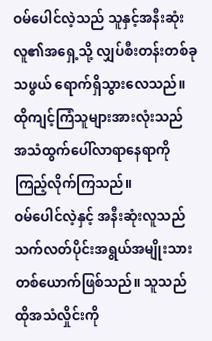ဝမ်ပေါင်လဲ့သည် သူနှင့်အနီးဆုံးလူ၏အရှေ့သို့ လျှပ်စီးတန်းတစ်ခုသဖွယ် ရောက်ရှိသွားလေသည်။ ထိုကျင့်ကြံသူများအားလုံးသည် အသံထွက်ပေါ်လာရာနေရာကို ကြည့်လိုက်ကြသည်။
ဝမ်ပေါင်လဲ့နှင့် အနီးဆုံးလူသည် သက်လတ်ပိုင်းအရွယ်အမျိုးသားတစ်ယောက်ဖြစ်သည်။ သူသည် ထိုအသံလှိုင်းကို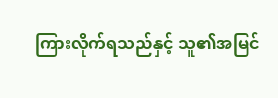ကြားလိုက်ရသည်နှင့် သူ၏အမြင်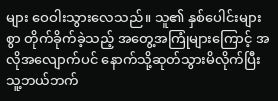များ ဝေဝါးသွားလေသည်။ သူ၏ နှစ်ပေါင်းများစွာ တိုက်ခိုက်ခဲ့သည့် အတွေ့အကြုံများကြောင့် အလိုအလျောက်ပင် နောက်သို့ဆုတ်သွားမိလိုက်ပြီး သူ့ဘယ်ဘက်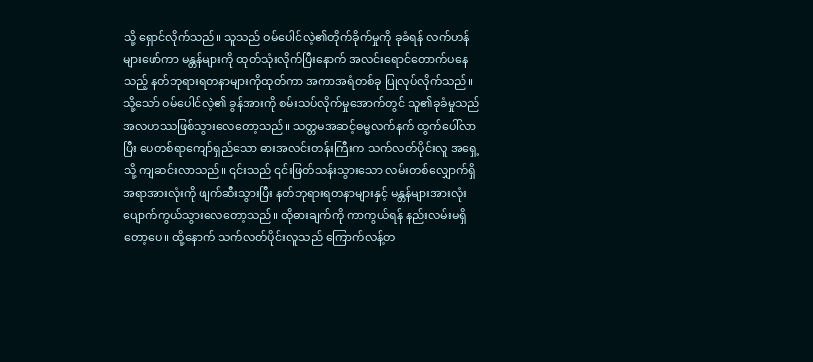သို့ ရှောင်လိုက်သည်။ သူသည် ဝမ်ပေါင်လဲ့၏တိုက်ခိုက်မှုကို ခုခံရန် လက်ဟန်များဖော်ကာ မန္တန်များကို ထုတ်သုံးလိုက်ပြီးနောက် အလင်းရောင်တောက်ပနေသည့် နတ်ဘုရားရတနာများကိုထုတ်ကာ အကာအရံတစ်ခု ပြုလုပ်လိုက်သည်။
သို့သော် ဝမ်ပေါင်လဲ့၏ ခွန်အားကို စမ်းသပ်လိုက်မှုအောက်တွင် သူ၏ခုခံမှုသည် အလဟဿဖြစ်သွားလေတော့သည်။ သတ္တမအဆင့်ဓမ္မလက်နက် ထွက်ပေါ်လာပြီး ပေတစ်ရာကျော်ရှည်သော ဓားအလင်းတန်းကြီးက သက်လတ်ပိုင်းလူ အရှေ့သို့ ကျဆင်းလာသည်။ ၎င်းသည် ၎င်းဖြတ်သန်းသွားသော လမ်းတစ်လျှောက်ရှိ အရာအားလုံးကို ဖျက်ဆီးသွားပြီး နတ်ဘုရားရတနာများနှင့် မန္တန်များအားလုံး ပျောက်ကွယ်သွားလေတော့သည်။ ထိုဓားချက်ကို ကာကွယ်ရန် နည်းလမ်းမရှိတော့ပေ။ ထို့နောက် သက်လတ်ပိုင်းလူသည် ကြောက်လန့်တ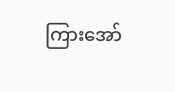ကြားအော်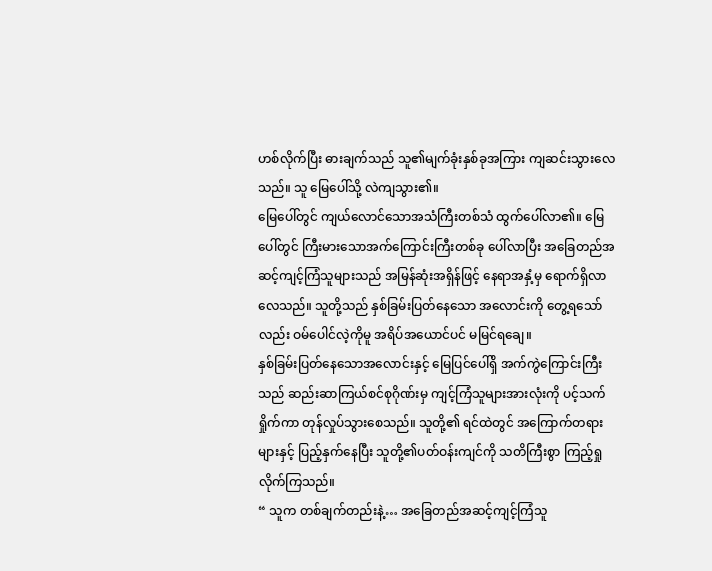ဟစ်လိုက်ပြီး ဓားချက်သည် သူ၏မျက်ခုံးနှစ်ခုအကြား ကျဆင်းသွားလေသည်။ သူ မြေပေါ်သို့ လဲကျသွား၏။
မြေပေါ်တွင် ကျယ်လောင်သောအသံကြီးတစ်သံ ထွက်ပေါ်လာ၏။ မြေပေါ်တွင် ကြီးမားသောအက်ကြောင်းကြီးတစ်ခု ပေါ်လာပြီး အခြေတည်အဆင့်ကျင့်ကြံသူများသည် အမြန်ဆုံးအရှိန်ဖြင့် နေရာအနှံ့မှ ရောက်ရှိလာလေသည်။ သူတို့သည် နှစ်ခြမ်းပြတ်နေသော အလောင်းကို တွေ့ရသော်လည်း ဝမ်ပေါင်လဲ့ကိုမူ အရိပ်အယောင်ပင် မမြင်ရချေ။
နှစ်ခြမ်းပြတ်နေသောအလောင်းနှင့် မြေပြင်ပေါ်ရှိ အက်ကွဲကြောင်းကြီးသည် ဆည်းဆာကြယ်စင်စုဂိုဏ်းမှ ကျင့်ကြံသူများအားလုံးကို ပင့်သက်ရှိုက်ကာ တုန်လှုပ်သွားစေသည်။ သူတို့၏ ရင်ထဲတွင် အကြောက်တရားများနှင့် ပြည့်နှက်နေပြီး သူတို့၏ပတ်ဝန်းကျင်ကို သတိကြီးစွာ ကြည့်ရှုလိုက်ကြသည်။
“ သူက တစ်ချက်တည်းနဲ့… အခြေတည်အဆင့်ကျင့်ကြံသူ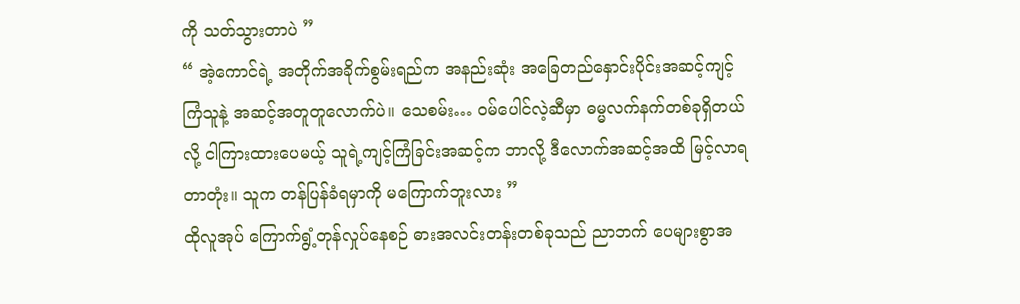ကို သတ်သွားတာပဲ ”
“ အဲ့ကောင်ရဲ့ အတိုက်အခိုက်စွမ်းရည်က အနည်းဆုံး အခြေတည်နှောင်းပိုင်းအဆင့်ကျင့်ကြံသူနဲ့ အဆင့်အတူတူလောက်ပဲ။ သေစမ်း… ဝမ်ပေါင်လဲ့ဆီမှာ ဓမ္မလက်နက်တစ်ခုရှိတယ်လို့ ငါကြားထားပေမယ့် သူရဲ့ကျင့်ကြံခြင်းအဆင့်က ဘာလို့ ဒီလောက်အဆင့်အထိ မြင့်လာရတာတုံး။ သူက တန်ပြန်ခံရမှာကို မကြောက်ဘူးလား ”
ထိုလူအုပ် ကြောက်ရွံ့တုန်လှုပ်နေစဉ် ဓားအလင်းတန်းတစ်ခုသည် ညာဘက် ပေများစွာအ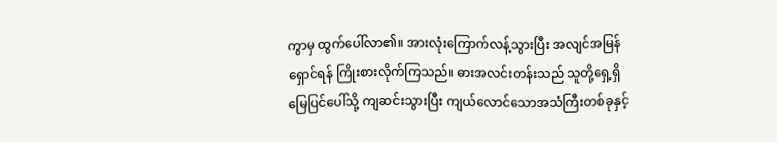ကွာမှ ထွက်ပေါ်လာ၏။ အားလုံးကြောက်လန့်သွားပြီး အလျင်အမြန်ရှောင်ရန် ကြိုးစားလိုက်ကြသည်။ ဓားအလင်းတန်းသည် သူတို့ရှေ့ရှိ မြေပြင်ပေါ်သို့ ကျဆင်းသွားပြီး ကျယ်လောင်သောအသံကြီးတစ်ခုနှင့်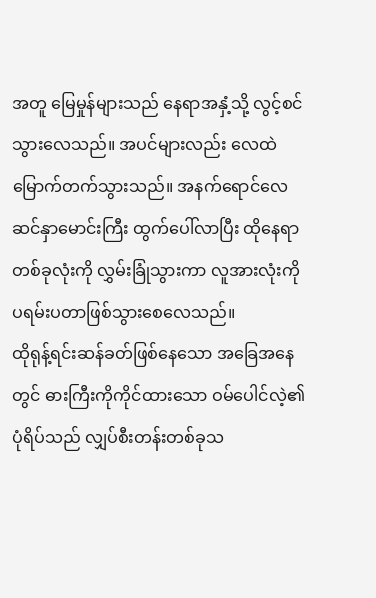အတူ မြေမှုန်များသည် နေရာအနှံ့သို့ လွင့်စင်သွားလေသည်။ အပင်များလည်း လေထဲမြောက်တက်သွားသည်။ အနက်ရောင်လေဆင်နှာမောင်းကြီး ထွက်ပေါ်လာပြီး ထိုနေရာတစ်ခုလုံးကို လွှမ်းခြုံသွားကာ လူအားလုံးကို ပရမ်းပတာဖြစ်သွားစေလေသည်။
ထိုရုန့်ရင်းဆန်ခတ်ဖြစ်နေသော အခြေအနေတွင် ဓားကြီးကိုကိုင်ထားသော ဝမ်ပေါင်လဲ့၏ပုံရိပ်သည် လျှပ်စီးတန်းတစ်ခုသ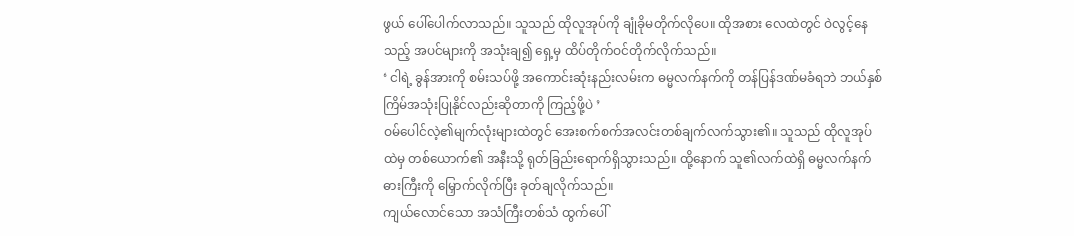ဖွယ် ပေါ်ပေါက်လာသည်။ သူသည် ထိုလူအုပ်ကို ချုံခိုမတိုက်လိုပေ။ ထိုအစား လေထဲတွင် ဝဲလွင့်နေသည့် အပင်များကို အသုံးချ၍ ရှေ့မှ ထိပ်တိုက်ဝင်တိုက်လိုက်သည်။
‘ ငါရဲ့ ခွန်အားကို စမ်းသပ်ဖို့ အကောင်းဆုံးနည်းလမ်းက ဓမ္မလက်နက်ကို တန်ပြန်ဒဏ်မခံရဘဲ ဘယ်နှစ်ကြိမ်အသုံးပြုနိုင်လည်းဆိုတာကို ကြည့်ဖို့ပဲ ’
ဝမ်ပေါင်လဲ့၏မျက်လုံးများထဲတွင် အေးစက်စက်အလင်းတစ်ချက်လက်သွား၏။ သူသည် ထိုလူအုပ်ထဲမှ တစ်ယောက်၏ အနီးသို့ ရုတ်ခြည်းရောက်ရှိသွားသည်။ ထို့နောက် သူ၏လက်ထဲရှိ ဓမ္မလက်နက်ဓားကြီးကို မြှောက်လိုက်ပြီး ခုတ်ချလိုက်သည်။
ကျယ်လောင်သော အသံကြီးတစ်သံ ထွက်ပေါ်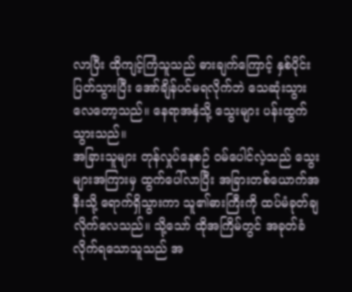လာပြီး ထိုကျင့်ကြံသူသည် ဓားချက်ကြောင့် နှစ်ပိုင်းပြတ်သွားပြီး အော်ချိန်ပင်မရလိုက်ဘဲ သေဆုံးသွားလေတော့သည်။ နေရာအနှံသို့ သွေးများ ပန်းထွက်သွားသည်။
အခြားသူများ တုန်လှုပ်နေစဉ် ဝမ်ပေါင်လဲ့သည် သွေးများအကြားမှ ထွက်ပေါ်လာပြီး အခြားတစ်ယောက်အနီးသို့ ရောက်ရှိသွားကာ သူ၏ဓားကြီးကို ထပ်မံခုတ်ချလိုက်လေသည်။ သို့သော် ထိုအကြိမ်တွင် အခုတ်ခံလိုက်ရသောသူသည် အ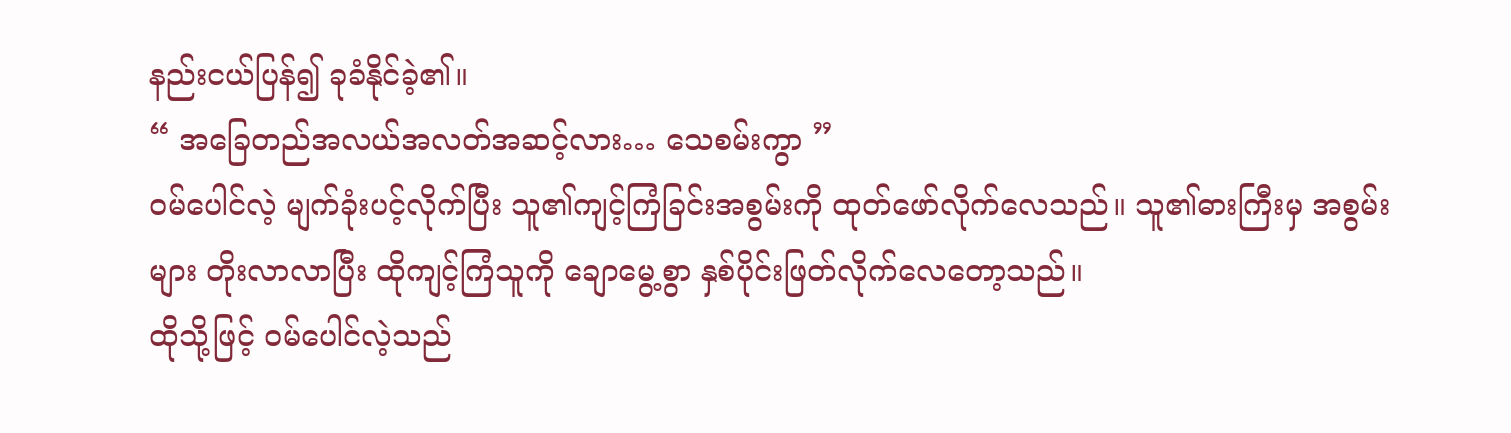နည်းငယ်ပြန်၍ ခုခံနိုင်ခဲ့၏။
“ အခြေတည်အလယ်အလတ်အဆင့်လား… သေစမ်းကွာ ”
ဝမ်ပေါင်လဲ့ မျက်ခုံးပင့်လိုက်ပြီး သူ၏ကျင့်ကြံခြင်းအစွမ်းကို ထုတ်ဖော်လိုက်လေသည်။ သူ၏ဓားကြီးမှ အစွမ်းများ တိုးလာလာပြီး ထိုကျင့်ကြံသူကို ချောမွေ့စွာ နှစ်ပိုင်းဖြတ်လိုက်လေတော့သည်။
ထိုသို့ဖြင့် ဝမ်ပေါင်လဲ့သည်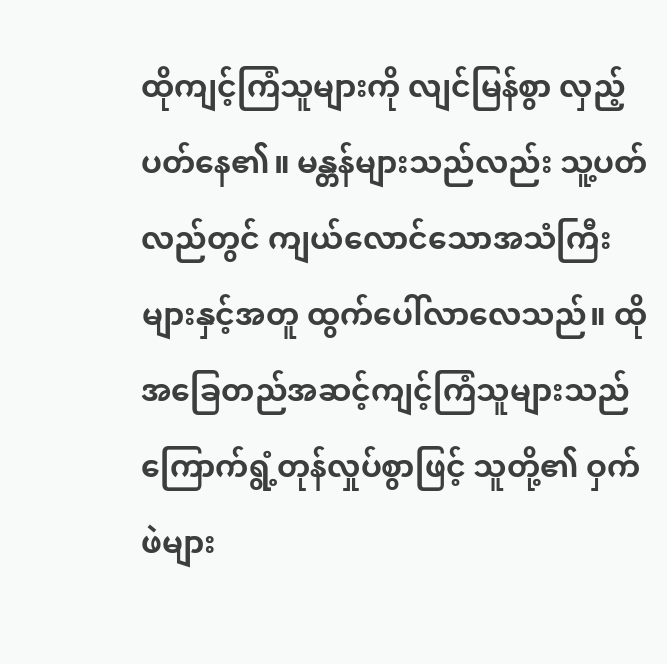ထိုကျင့်ကြံသူများကို လျင်မြန်စွာ လှည့်ပတ်နေ၏။ မန္တန်များသည်လည်း သူ့ပတ်လည်တွင် ကျယ်လောင်သောအသံကြီးများနှင့်အတူ ထွက်ပေါ်လာလေသည်။ ထိုအခြေတည်အဆင့်ကျင့်ကြံသူများသည် ကြောက်ရွံ့တုန်လှုပ်စွာဖြင့် သူတို့၏ ဝှက်ဖဲများ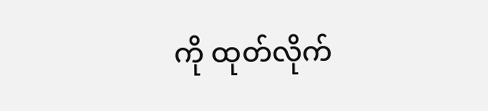ကို ထုတ်လိုက်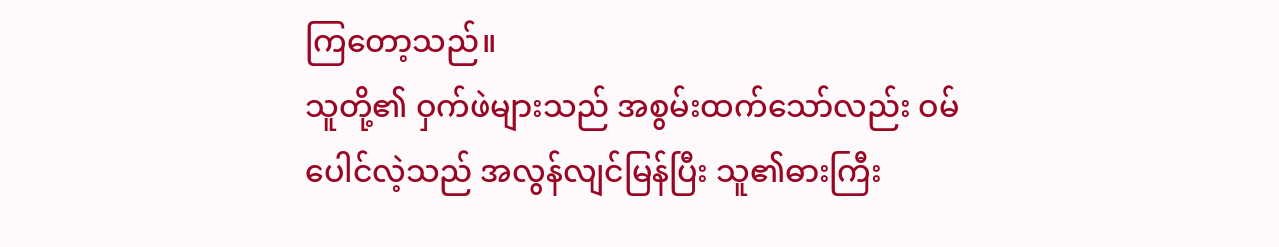ကြတော့သည်။
သူတို့၏ ဝှက်ဖဲများသည် အစွမ်းထက်သော်လည်း ဝမ်ပေါင်လဲ့သည် အလွန်လျင်မြန်ပြီး သူ၏ဓားကြီး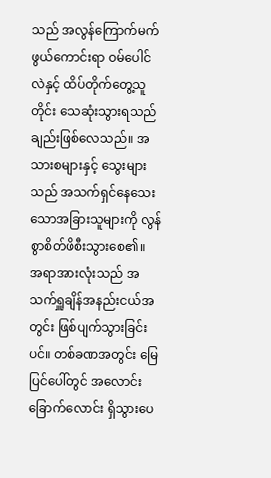သည် အလွန်ကြောက်မက်ဖွယ်ကောင်းရာ ဝမ်ပေါင်လဲနှင့် ထိပ်တိုက်တွေ့သူတိုင်း သေဆုံးသွားရသည်ချည်းဖြစ်လေသည်။ အသားစများနှင့် သွေးများသည် အသက်ရှင်နေသေးသောအခြားသူများကို လွန်စွာစိတ်ဖိစီးသွားစေ၏။
အရာအားလုံးသည် အသက်ရှူချိန်အနည်းငယ်အတွင်း ဖြစ်ပျက်သွားခြင်းပင်။ တစ်ခဏအတွင်း မြေပြင်ပေါ်တွင် အလောင်းခြောက်လောင်း ရှိသွားပေ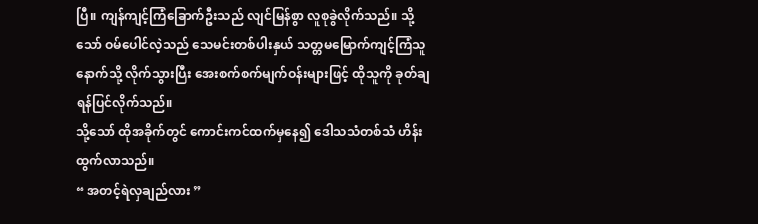ပြီ။ ကျန်ကျင့်ကြံခြောက်ဦးသည် လျင်မြန်စွာ လူစုခွဲလိုက်သည်။ သို့သော် ဝမ်ပေါင်လဲ့သည် သေမင်းတစ်ပါးနှယ် သတ္တမမြောက်ကျင့်ကြံသူနောက်သို့ လိုက်သွားပြီး အေးစက်စက်မျက်ဝန်းများဖြင့် ထိုသူကို ခုတ်ချရန်ပြင်လိုက်သည်။
သို့သော် ထိုအခိုက်တွင် ကောင်းကင်ထက်မှနေ၍ ဒေါသသံတစ်သံ ဟိန်းထွက်လာသည်။
“ အတင့်ရဲလှချည်လား ”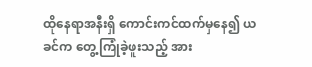ထိုနေရာအနီးရှိ ကောင်းကင်ထက်မှနေ၍ ယခင်က တွေ့ကြုံခဲ့ဖူးသည့် အား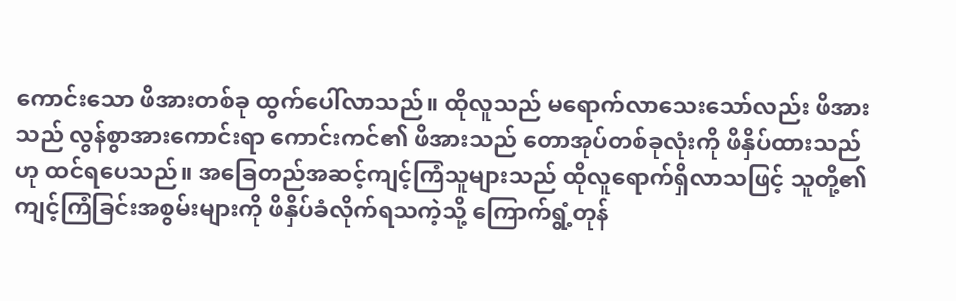ကောင်းသော ဖိအားတစ်ခု ထွက်ပေါ်လာသည်။ ထိုလူသည် မရောက်လာသေးသော်လည်း ဖိအားသည် လွန်စွာအားကောင်းရာ ကောင်းကင်၏ ဖိအားသည် တောအုပ်တစ်ခုလုံးကို ဖိနှိပ်ထားသည်ဟု ထင်ရပေသည်။ အခြေတည်အဆင့်ကျင့်ကြံသူများသည် ထိုလူရောက်ရှိလာသဖြင့် သူတို့၏ကျင့်ကြံခြင်းအစွမ်းများကို ဖိနှိပ်ခံလိုက်ရသကဲ့သို့ ကြောက်ရွံ့တုန်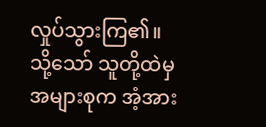လှုပ်သွားကြ၏။ သို့သော် သူတို့ထဲမှအများစုက အံ့အား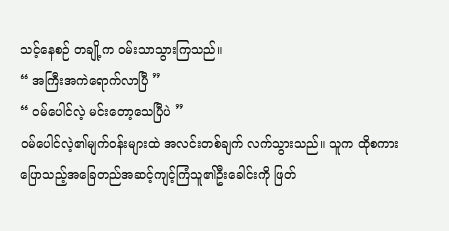သင့်နေစဉ် တချို့က ဝမ်းသာသွားကြသည်။
“ အကြီးအကဲရောက်လာပြီ ”
“ ဝမ်ပေါင်လဲ့ မင်းတော့သေပြီပဲ ”
ဝမ်ပေါင်လဲ့၏မျက်ဝန်းများထဲ အလင်းတစ်ချက် လက်သွားသည်။ သူက ထိုစကားပြောသည့်အခြေတည်အဆင့်ကျင့်ကြံသူ၏ဦးခေါင်းကို ဖြတ်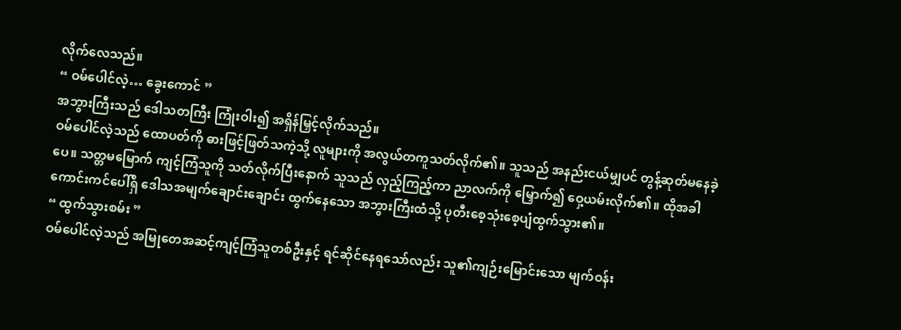လိုက်လေသည်။
“ ဝမ်ပေါင်လဲ့… ခွေးကောင် ”
အဘွားကြီးသည် ဒေါသတကြီး ကြုံးဝါး၍ အရှိန်မြှင့်လိုက်သည်။
ဝမ်ပေါင်လဲ့သည် ထောပတ်ကို ဓားဖြင့်ဖြတ်သကဲ့သို့ လူများကို အလွယ်တကူသတ်လိုက်၏။ သူသည် အနည်းငယ်မျှပင် တွန့်ဆုတ်မနေခဲ့ပေ။ သတ္တမမြောက် ကျင့်ကြံသူကို သတ်လိုက်ပြီးနောက် သူသည် လှည့်ကြည့်ကာ ညာလက်ကို မြှောက်၍ ဝှေ့ယမ်းလိုက်၏။ ထိုအခါ ကောင်းကင်ပေါ်ရှိ ဒေါသအမျက်ချောင်းချောင်း ထွက်နေသော အဘွားကြီးထံသို့ ပုတီးစေ့သုံးစေ့ပျံထွက်သွား၏။
“ ထွက်သွားစမ်း ”
ဝမ်ပေါင်လဲ့သည် အမြုတေအဆင့်ကျင့်ကြံသူတစ်ဦးနှင့် ရင်ဆိုင်နေရသော်လည်း သူ၏ကျဉ်းမြောင်းသော မျက်ဝန်း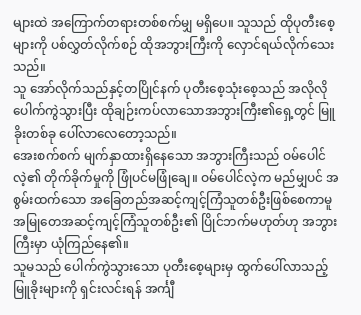များထဲ အကြောက်တရားတစ်စက်မျှ မရှိပေ။ သူသည် ထိုပုတီးစေ့များကို ပစ်လွှတ်လိုက်စဉ် ထိုအဘွားကြီးကို လှောင်ရယ်လိုက်သေးသည်။
သူ အော်လိုက်သည်နှင့်တပြိုင်နက် ပုတီးစေ့သုံးစေ့သည် အလိုလို ပေါက်ကွဲသွားပြီး ထိုချဉ်းကပ်လာသောအဘွားကြီး၏ရှေ့တွင် မြူခိုးတစ်ခု ပေါ်လာလေတော့သည်။
အေးစက်စက် မျက်နှာထားရှိနေသော အဘွားကြီးသည် ဝမ်ပေါင်လဲ့၏ တိုက်ခိုက်မှုကို ဖြုံပင်မဖြုံချေ။ ဝမ်ပေါင်လဲ့က မည်မျှပင် အစွမ်းထက်သော အခြေတည်အဆင့်ကျင့်ကြံသူတစ်ဦးဖြစ်စေကာမူ အမြုတေအဆင့်ကျင့်ကြံသူတစ်ဦး၏ ပြိုင်ဘက်မဟုတ်ဟု အဘွားကြီးမှာ ယုံကြည်နေ၏။
သူမသည် ပေါက်ကွဲသွားသော ပုတီးစေ့များမှ ထွက်ပေါ်လာသည့် မြူခိုးများကို ရှင်းလင်းရန် အင်္ကျီ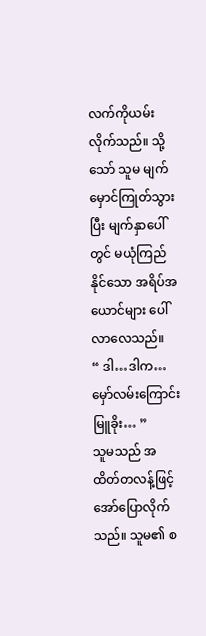လက်ကိုယမ်းလိုက်သည်။ သို့သော် သူမ မျက်မှောင်ကြုတ်သွားပြီး မျက်နှာပေါ်တွင် မယုံကြည်နိုင်သော အရိပ်အယောင်များ ပေါ်လာလေသည်။
“ ဒါ…ဒါက… မှော်လမ်းကြောင်းမြူခိုး… ”
သူမသည် အထိတ်တလန့်ဖြင့် အော်ပြောလိုက်သည်။ သူမ၏ စ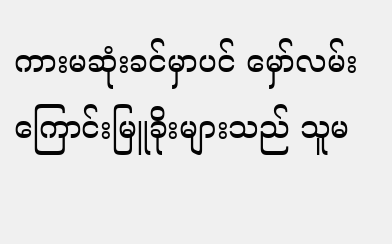ကားမဆုံးခင်မှာပင် မှော်လမ်းကြောင်းမြူခိုးများသည် သူမ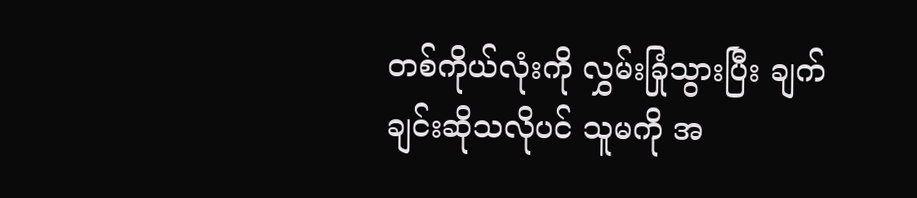တစ်ကိုယ်လုံးကို လွှမ်းခြုံသွားပြီး ချက်ချင်းဆိုသလိုပင် သူမကို အ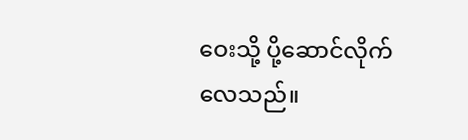ဝေးသို့ ပို့ဆောင်လိုက်လေသည်။